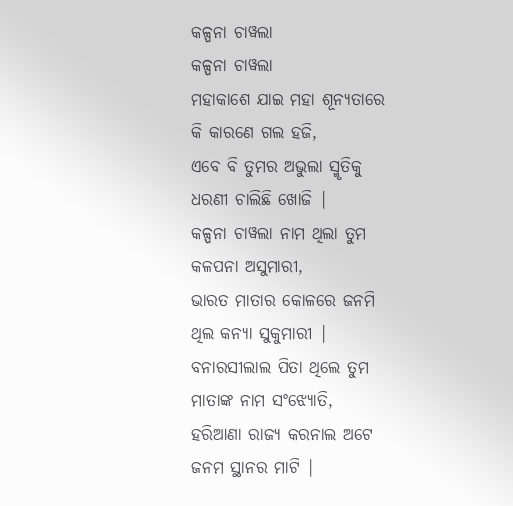କଳ୍ପନା ଚାୱଲା
କଳ୍ପନା ଚାୱଲା
ମହାକାଶେ ଯାଇ ମହା ଶୂନ୍ୟତାରେ
କି କାରଣେ ଗଲ ହଜି,
ଏବେ ବି ତୁମର ଅଭୁଲା ସ୍ମୃତିକୁ
ଧରଣୀ ଚାଲିଛି ଖୋଜି |
କଳ୍ପନା ଚାୱଲା ନାମ ଥିଲା ତୁମ
କଳପନା ଅସୁମାରୀ,
ଭାରତ ମାତାର କୋଳରେ ଜନମି
ଥିଲ କନ୍ୟା ସୁକୁମାରୀ |
ବନାରସୀଲାଲ ପିତା ଥିଲେ ତୁମ
ମାତାଙ୍କ ନାମ ସଂଝ୍ୟୋତି,
ହରିଆଣା ରାଜ୍ୟ କରନାଲ ଅଟେ
ଜନମ ସ୍ଥାନର ମାଟି |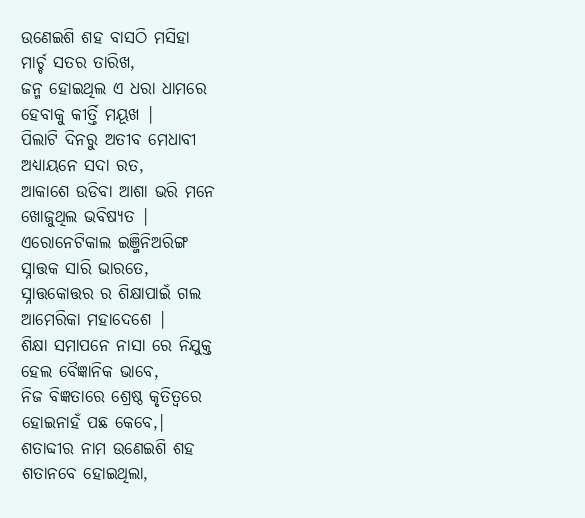ଉଣେଇଶି ଶହ ବାସଠି ମସିହା
ମାର୍ଚ୍ଚ ସତର ତାରିଖ,
ଜନ୍ମ ହୋଇଥିଲ ଏ ଧରା ଧାମରେ
ହେବାକୁ କୀର୍ତ୍ତି ମୟୂଖ |
ପିଲାଟି ଦିନରୁ ଅତୀବ ମେଧାବୀ
ଅଧ୍ୟାୟନେ ସଦା ରତ,
ଆକାଶେ ଉଡିବା ଆଶା ଭରି ମନେ
ଖୋଜୁଥିଲ ଭବିଷ୍ୟତ |
ଏରୋନେଟିକାଲ ଇଞ୍ଜିନିଅରିଙ୍ଗ
ସ୍ନାତ୍ତକ ସାରି ଭାରତେ,
ସ୍ନାତ୍ତକୋତ୍ତର ର ଶିକ୍ଷାପାଇଁ ଗଲ
ଆମେରିକା ମହାଦେଶେ |
ଶିକ୍ଷା ସମାପନେ ନାସା ରେ ନିଯୁକ୍ତ
ହେଲ ବୈଜ୍ଞାନିକ ଭାବେ,
ନିଜ ବିଜ୍ଞତାରେ ଶ୍ରେଷ୍ଠ କୃତିତ୍ୱରେ
ହୋଇନାହଁ ପଛ କେବେ,|
ଶତାବ୍ଦୀର ନାମ ଉଣେଇଶି ଶହ
ଶତାନବେ ହୋଇଥିଲା,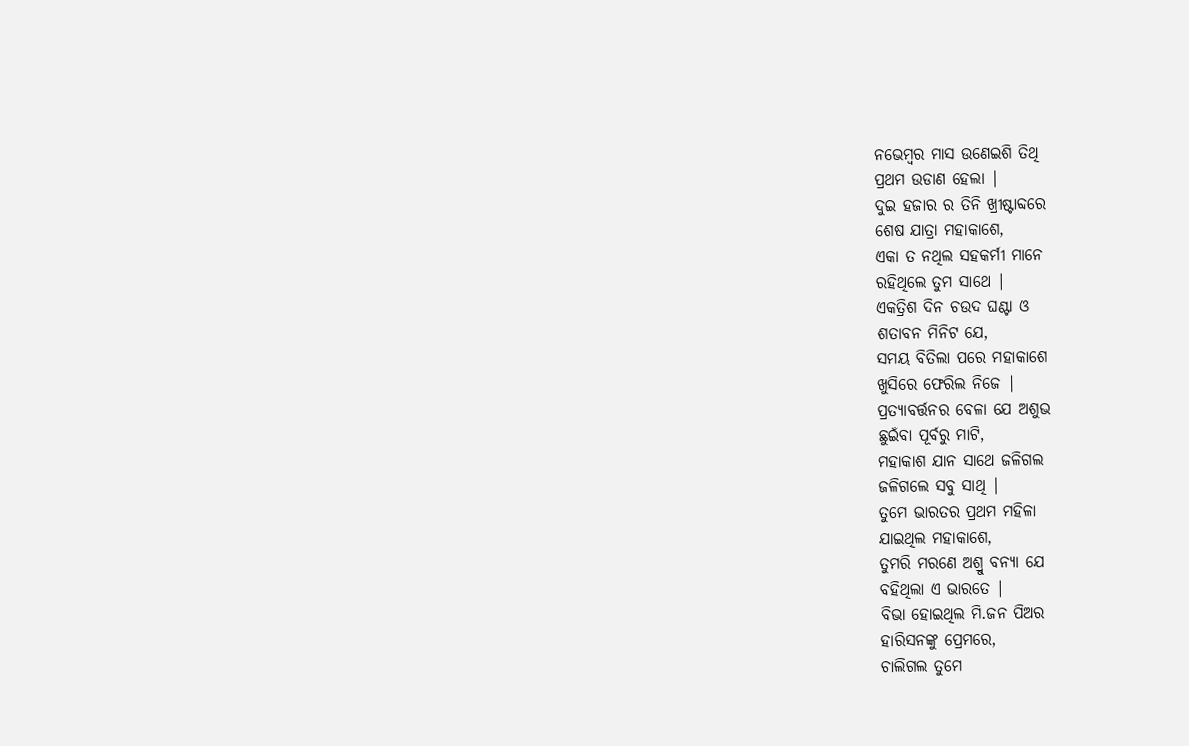ନଭେମ୍ବର ମାସ ଉଣେଇଶି ତିଥି
ପ୍ରଥମ ଉଡାଣ ହେଲା |
ଦୁଇ ହଜାର ର ତିନି ଖ୍ରୀଷ୍ଟାବ୍ଦରେ
ଶେଷ ଯାତ୍ରା ମହାକାଶେ,
ଏକା ତ ନଥିଲ ସହକର୍ମୀ ମାନେ
ରହିଥିଲେ ତୁମ ସାଥେ |
ଏକତ୍ରିଶ ଦିନ ଚଉଦ ଘଣ୍ଟା ଓ
ଶତାବନ ମିନିଟ ଯେ,
ସମୟ ବିତିଲା ପରେ ମହାକାଶେ
ଖୁସିରେ ଫେରିଲ ନିଜେ |
ପ୍ରତ୍ୟାବର୍ତ୍ତନର ବେଳା ଯେ ଅଶୁଭ
ଛୁଇଁବା ପୂର୍ବରୁ ମାଟି,
ମହାକାଶ ଯାନ ସାଥେ ଜଳିଗଲ
ଜଳିଗଲେ ସବୁ ସାଥି |
ତୁମେ ଭାରତର ପ୍ରଥମ ମହିଳା
ଯାଇଥିଲ ମହାକାଶେ,
ତୁମରି ମରଣେ ଅଶ୍ରୁ ବନ୍ୟା ଯେ
ବହିଥିଲା ଏ ଭାରତେ |
ବିଭା ହୋଇଥିଲ ମି.ଜନ ପିଅର
ହାରିସନଙ୍କୁ ପ୍ରେମରେ,
ଚାଲିଗଲ ତୁମେ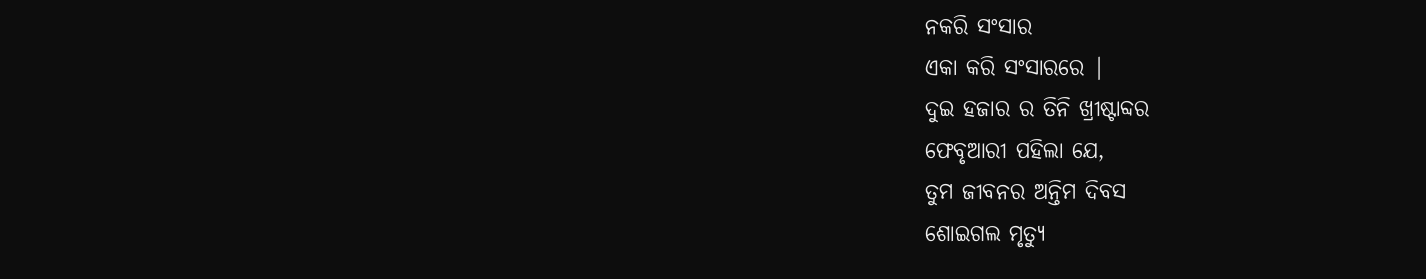ନକରି ସଂସାର
ଏକା କରି ସଂସାରରେ |
ଦୁଇ ହଜାର ର ତିନି ଖ୍ରୀଷ୍ଟାବ୍ଦର
ଫେବୃଆରୀ ପହିଲା ଯେ,
ତୁମ ଜୀବନର ଅନ୍ତିମ ଦିବସ
ଶୋଇଗଲ ମୃତ୍ୟୁ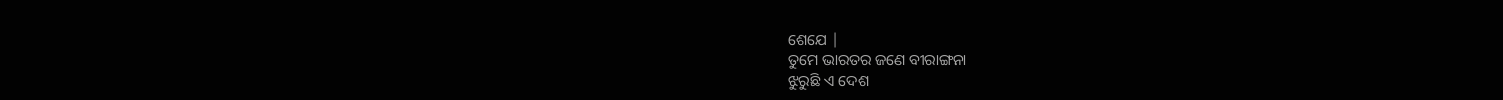ଶେଯେ |
ତୁମେ ଭାରତର ଜଣେ ବୀରାଙ୍ଗନା
ଝୁରୁଛି ଏ ଦେଶ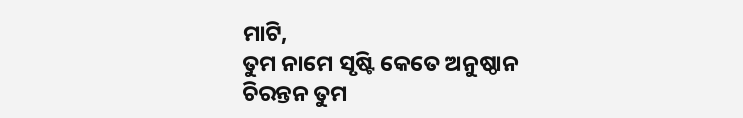ମାଟି,
ତୁମ ନାମେ ସୃଷ୍ଟି କେତେ ଅନୁଷ୍ଠାନ
ଚିରନ୍ତନ ତୁମ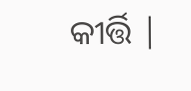କୀର୍ତ୍ତି |